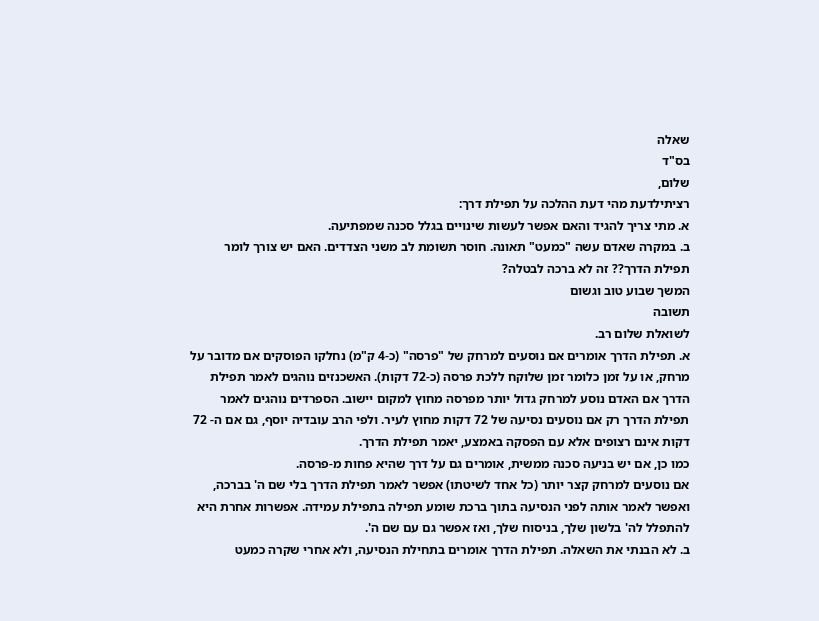שאלה
בס"ד
שלום,
רציתילדעת מהי דעת ההלכה על תפילת דרך:
א. מתי צריך להגיד והאם אפשר לעשות שינויים בגלל סכנה שמפתיעה.
ב. במקרה שאדם עשה "כמעט" תאונה. חוסר תשומת לב משני הצדדים. האם יש צורך לומר תפילת הדרך?? זה לא ברכה לבטלה?
המשך שבוע טוב וגשום
תשובה
לשואלת שלום רב.
א. תפילת הדרך אומרים אם נוסעים למרחק של "פרסה" (כ-4 ק"מ) נחלקו הפוסקים אם מדובר על מרחק, או על זמן כלומר זמן שלוקח ללכת פרסה (כ-72 דקות). האשכנזים נוהגים לאמר תפילת הדרך אם האדם נוסע למרחק גדול יותר מפרסה מחוץ למקום יישוב. הספרדים נוהגים לאמר תפילת הדרך רק אם נוסעים נסיעה של 72 דקות מחוץ לעיר. ולפי הרב עובדיה יוסף, גם אם ה- 72 דקות אינם רצופים אלא עם הפסקה באמצע, יאמר תפילת הדרך.
כמו כן, אם יש בניעה סכנה ממשית, אומרים גם על דרך שהיא פחות מ-פרסה.
אם נוסעים למרחק קצר יותר (כל אחד לשיטתו) אפשר לאמר תפילת הדרך בלי שם ה' בברכה, ואפשר לאמר אותה לפני הנסיעה בתוך ברכת שומע תפילה בתפילת עמידה. אפשרות אחרת היא להתפלל לה' בלשון שלך, בניסוח שלך, ואז אפשר גם עם שם ה'.
ב. לא הבנתי את השאלה. תפילת הדרך אומרים בתחילת הנסיעה, ולא אחרי שקרה כמעט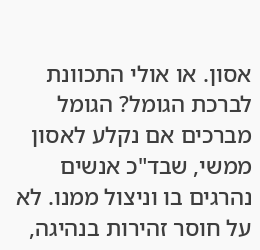אסון. או אולי התכוונת לברכת הגומל? הגומל מברכים אם נקלע לאסון ממשי, שבד"כ אנשים נהרגים בו וניצול ממנו. לא על חוסר זהירות בנהיגה,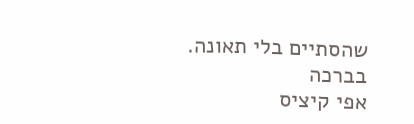שהסתיים בלי תאונה.
בברכה
אפי קיציס